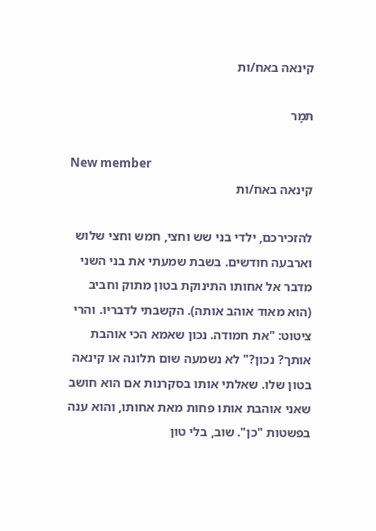קינאה באח/ות

תּמָר

New member
קינאה באח/ות

להזכירכם, ילדי בני שש וחצי, חמש וחצי שלוש וארבעה חודשים. בשבת שמעתי את בני השני מדבר אל אחותו התינוקת בטון מתוק וחביב (הוא מאוד אוהב אותה). הקשבתי לדבריו. והרי ציטוט: "את חמודה. נכון שאמא הכי אוהבת אותך? נכון?" לא נשמעה שום תלונה או קינאה בטון שלו. שאלתי אותו בסקרנות אם הוא חושב שאני אוהבת אותו פחות מאת אחותו, והוא ענה בפשטות "כן". שוב, בלי טון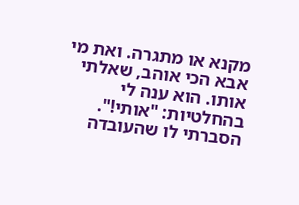מקנא או מתגרה. ואת מי אבא הכי אוהב, שאלתי אותו. הוא ענה לי בהחלטיות: "אותי!". הסברתי לו שהעובדה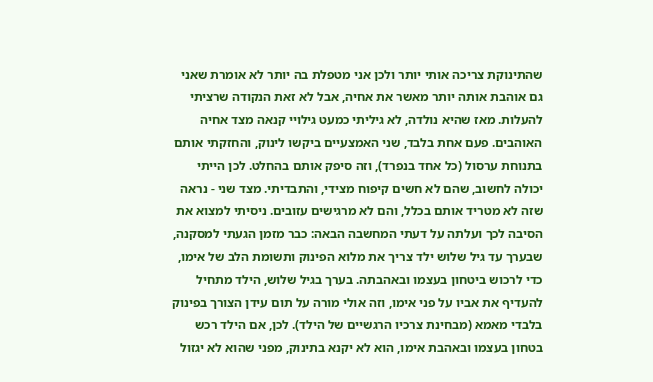שהתינוקת צריכה אותי יותר ולכן אני מטפלת בה יותר לא אומרת שאני גם אוהבת אותה יותר מאשר את אחיה, אבל לא זאת הנקודה שרציתי להעלות. מאז שהיא נולדה, לא גיליתי כמעט גילויי קנאה מצד אחיה האוהבים. פעם אחת בלבד, שני האמצעיים ביקשו לינוק, והחזקתי אותם בתנוחת ערסול (כל אחד בנפרד), וזה סיפק אותם בהחלט. לכן הייתי יכולה לחשוב, שהם לא חשים קיפוח מצידי, והתבדיתי. מצד שני - נראה שזה לא מטריד אותם בכלל, והם לא מרגישים עזובים. ניסיתי למצוא את הסיבה לכך ועלתה על דעתי המחשבה הבאה: כבר מזמן הגעתי למסקנה, שבערך עד גיל שלוש ילד צריך את מלוא הפינוק ותשומת הלב של אימו, כדי לרכוש ביטחון בעצמו ובאהבתה. בערך בגיל שלוש, הילד מתחיל להעדיף את אביו על פני אימו, וזה אולי מורה על תום עידן הצורך בפינוק בלבדי מאמא (מבחינת צרכיו הרגשיים של הילד). לכן, אם הילד רכש בטחון בעצמו ובאהבת אימו, הוא לא יקנא בתינוק, מפני שהוא לא יגזול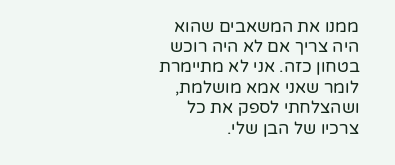ממנו את המשאבים שהוא היה צריך אם לא היה רוכש בטחון כזה. אני לא מתיימרת לומר שאני אמא מושלמת, ושהצלחתי לספק את כל צרכיו של הבן שלי.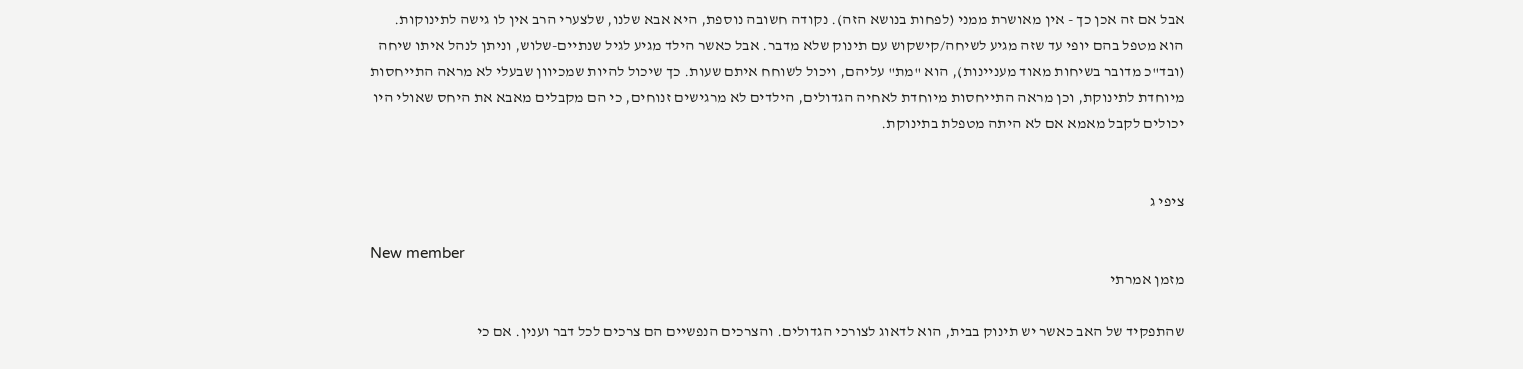אבל אם זה אכן כך - אין מאושרת ממני (לפחות בנושא הזה). נקודה חשובה נוספת, היא אבא שלנו, שלצערי הרב אין לו גישה לתינוקות. הוא מטפל בהם יופי עד שזה מגיע לשיחה/קישקוש עם תינוק שלא מדבר. אבל כאשר הילד מגיע לגיל שנתיים-שלוש, וניתן לנהל איתו שיחה (ובד"כ מדובר בשיחות מאוד מעניינות), הוא "מת" עליהם, ויכול לשוחח איתם שעות. כך שיכול להיות שמכיוון שבעלי לא מראה התייחסות מיוחדת לתינוקת, וכן מראה התייחסות מיוחדת לאחיה הגדולים, הילדים לא מרגישים זנוחים, כי הם מקבלים מאבא את היחס שאולי היו יכולים לקבל מאמא אם לא היתה מטפלת בתינוקת.


ציפי ג

New member
מזמן אמרתי

שהתפקיד של האב כאשר יש תינוק בבית, הוא לדאוג לצורכי הגדולים. והצרכים הנפשיים הם צרכים לכל דבר וענין. אם כי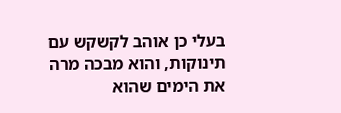בעלי כן אוהב לקשקש עם תינוקות, והוא מבכה מרה את הימים שהוא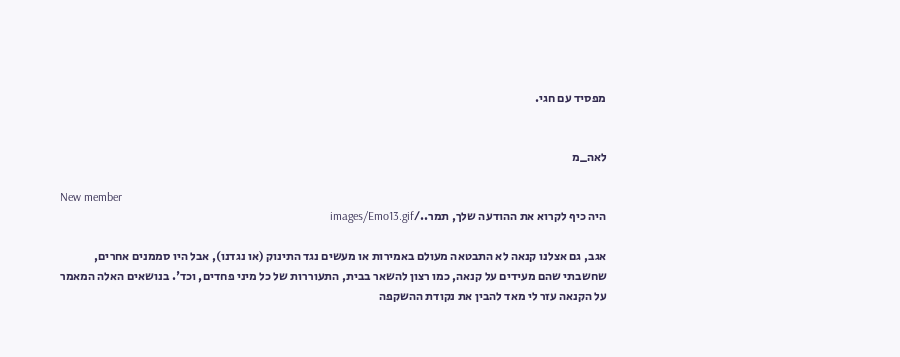מפסיד עם חגי.


לאה_מ

New member
היה כיף לקרוא את ההודעה שלך, תמר../images/Emo13.gif

אגב, גם אצלנו קנאה לא התבטאה מעולם באמירות או מעשים נגד התינוק (או נגדנו), אבל היו סממנים אחרים, שחשבתי שהם מעידים על קנאה, כמו רצון להשאר בבית, התעוררות של כל מיני פחדים, וכד'. בנושאים האלה המאמר על הקנאה עזר לי מאד להבין את נקודת ההשקפה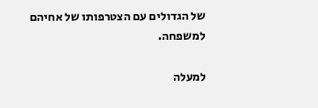של הגדולים עם הצטרפותו של אחיהם למשפחה.

למעלה